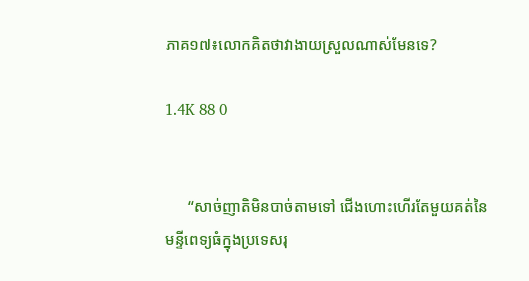ភាគ១៧៖លោកគិតថាវាងាយស្រួលណាស់មែនទេ?

1.4K 88 0


      “សាច់ញាតិមិនបាច់តាមទៅ ជើងហោះហើរតែមួយគត់នៃមន្ទីពេទ្យធំក្នុងប្រទេសរុ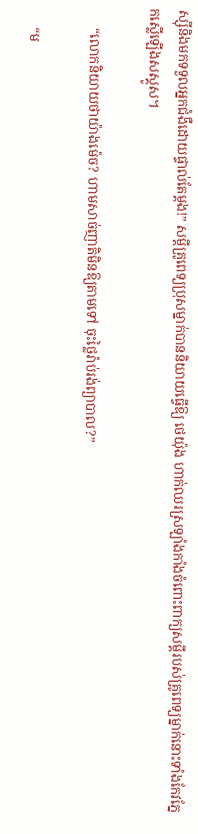ស្ស៊ីនិងមកទទួលអ្នកជំងឺដោយផ្ទាល់តែម្តង!” សម្តីគ្រូពេទ្យប្រុសម្នាក់បាននិយាយធ្វើឱ្យ ថេយ៉ុង ហាក់ឈរស្រឡាំងកាំងចំពោះពាក្យសម្តីរបស់គ្រូពេទ្យម្នាក់នោះទាំងកែវភ្នែកស្លើឡើងសស្គូស។

      “លោកនិយាយថាយ៉ាងម៉េច? ហាមសាច់ញាតិមិនឱ្យតាមទៅ ចុះថ្លៃរ៉ាប់រង់ព្យាបាល?”

      “ម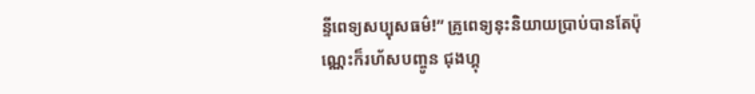ន្ទីពេទ្យសប្បុសធម៌!” គ្រូពេទ្យនុះនិយាយប្រាប់បានតែប៉ុណ្ណេះក៏រហ័សបញ្ចូន ជុងហ្គុ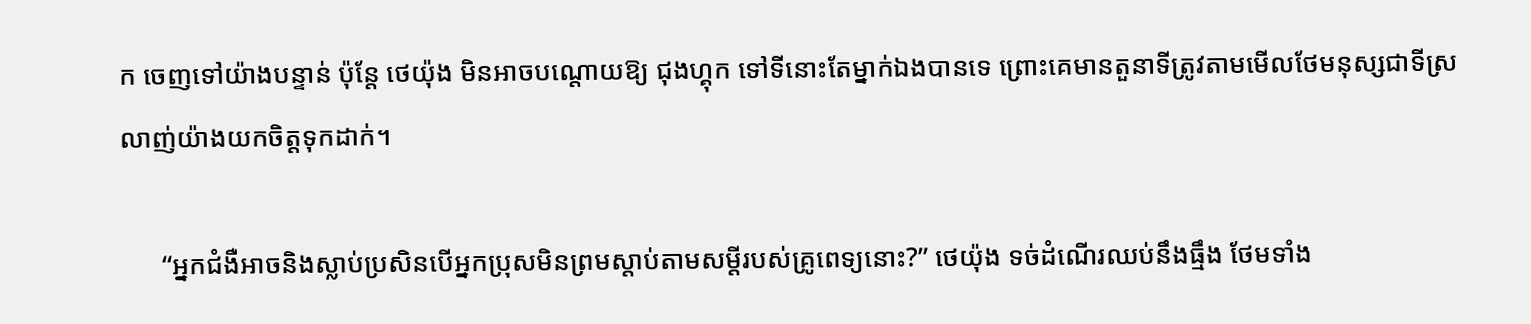ក ចេញទៅយ៉ាងបន្ទាន់ ប៉ុន្តែ ថេយ៉ុង មិនអាចបណ្តោយឱ្យ ជុងហ្គុក ទៅទីនោះតែម្នាក់ឯងបានទេ ព្រោះគេមានតួនាទីត្រូវតាមមើលថែមនុស្សជាទីស្រលាញ់យ៉ាងយកចិត្តទុកដាក់។

      “អ្នកជំងឺអាចនិងស្លាប់ប្រសិនបើអ្នកប្រុសមិនព្រមស្តាប់តាមសម្តីរបស់គ្រូពេទ្យនោះ?” ថេយ៉ុង ទច់ដំណើរឈប់នឹងធ្មឹង ថែមទាំង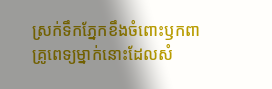ស្រក់ទឹកភ្នែកខឹងចំពោះឫកពាគ្រូពេទ្យម្នាក់នោះដែលសំ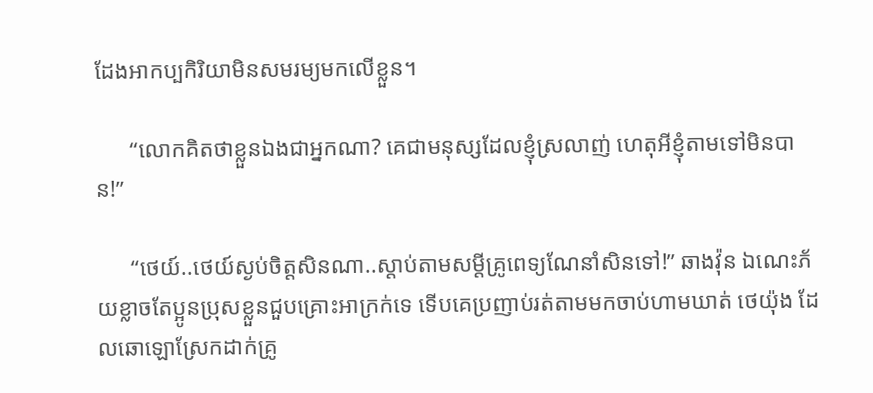ដែងអាកប្បកិរិយាមិនសមរម្យមកលើខ្លួន។

      “លោកគិតថាខ្លួនឯងជាអ្នកណា? គេជាមនុស្សដែលខ្ញុំស្រលាញ់ ហេតុអីខ្ញុំតាមទៅមិនបាន!”

      “ថេយ៍..ថេយ៍ស្ងប់ចិត្តសិនណា..ស្តាប់តាមសម្តីគ្រូពេទ្យណែនាំសិនទៅ!” ឆាងវ៉ុន ឯណេះភ័យខ្លាចតែប្អូនប្រុសខ្លួនជួបគ្រោះអាក្រក់ទេ ទើបគេប្រញាប់រត់តាមមកចាប់ហាមឃាត់ ថេយ៉ុង ដែលឆោឡោស្រែកដាក់គ្រូ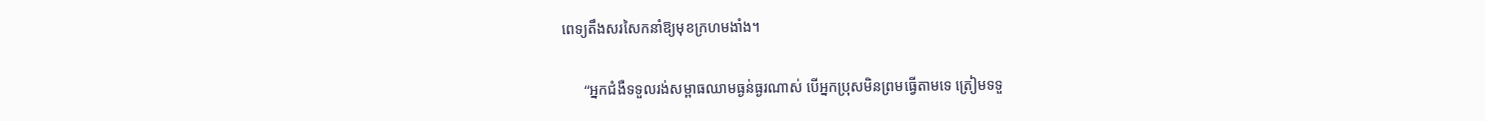ពេទ្យតឹងសរសៃកនាំឱ្យមុខក្រហមងាំង។

      “អ្នកជំងឺទទួលរង់សម្ពាធឈាមធ្ងន់ធ្ងរណាស់ បើអ្នកប្រុសមិនព្រមធ្វើតាមទេ ត្រៀមទទួ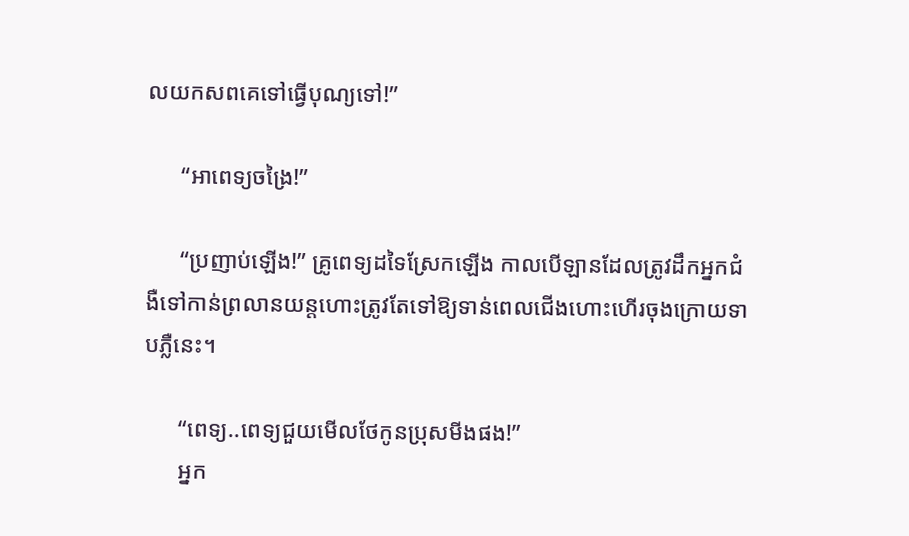លយកសពគេទៅធ្វើបុណ្យទៅ!”

      “អាពេទ្យចង្រៃ!”

      “ប្រញាប់ឡើង!” គ្រូពេទ្យដទៃស្រែកឡើង កាលបើឡានដែលត្រូវដឹកអ្នកជំងឺទៅកាន់ព្រលានយន្តហោះត្រូវតែទៅឱ្យទាន់ពេលជើងហោះហើរចុងក្រោយទាបភ្លឺនេះ។

      “ពេទ្យ..ពេទ្យជួយមើលថែកូនប្រុសមីងផង!”
      អ្នក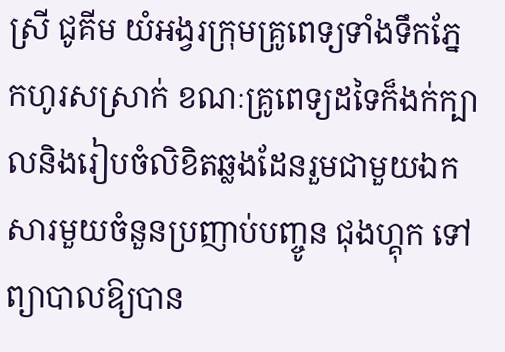ស្រី ជូគីម យំអង្វរក្រុមគ្រូពេទ្យទាំងទឹកភ្នែកហូរសស្រាក់ ខណៈគ្រូពេទ្យដទៃក៏ងក់ក្បាលនិងរៀបចំលិខិតឆ្លងដែនរួមជាមួយឯកសារមួយចំនួនប្រញាប់បញ្ចូន ជុងហ្គុក ទៅព្យាបាលឱ្យបាន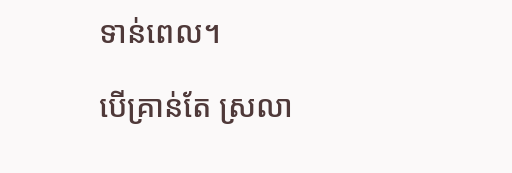ទាន់ពេល។

បើគ្រាន់តែ ស្រលា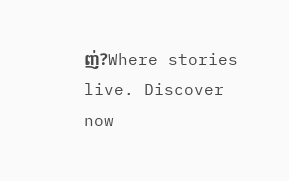ញ់?Where stories live. Discover now